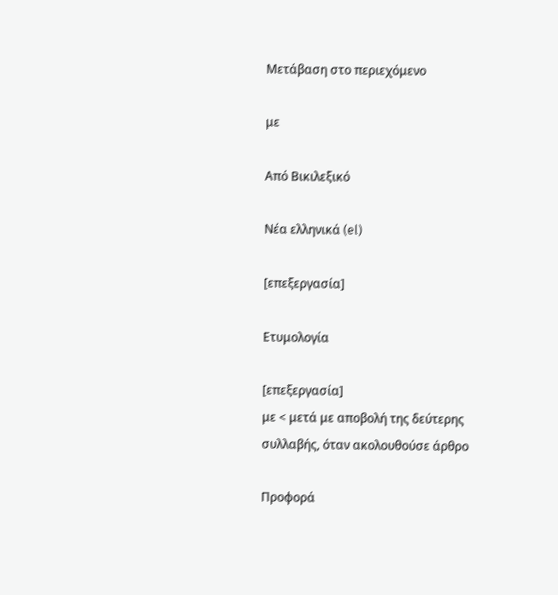Μετάβαση στο περιεχόμενο

με

Από Βικιλεξικό

Νέα ελληνικά (el)

[επεξεργασία]

Ετυμολογία

[επεξεργασία]
με < μετά με αποβολή της δεύτερης συλλαβής, όταν ακολουθούσε άρθρο

Προφορά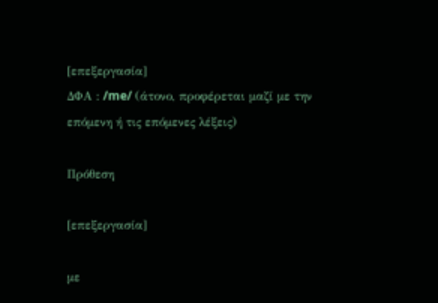[επεξεργασία]
ΔΦΑ : /me/ (άτονο, προφέρεται μαζί με την επόμενη ή τις επόμενες λέξεις)

Πρόθεση

[επεξεργασία]

με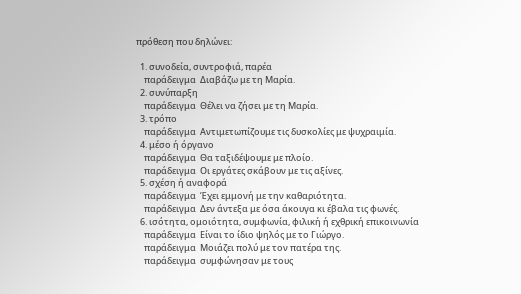πρόθεση που δηλώνει:

  1. συνοδεία, συντροφιά, παρέα
    παράδειγμα  Διαβάζω με τη Μαρία.
  2. συνύπαρξη
    παράδειγμα  Θέλει να ζήσει με τη Μαρία.
  3. τρόπο
    παράδειγμα  Αντιμετωπίζουμε τις δυσκολίες με ψυχραιμία.
  4. μέσο ή όργανο
    παράδειγμα  Θα ταξιδέψουμε με πλοίο.
    παράδειγμα  Οι εργάτες σκάβουν με τις αξίνες.
  5. σχέση ή αναφορά
    παράδειγμα  Έχει εμμονή με την καθαριότητα.
    παράδειγμα  Δεν άντεξα με όσα άκουγα κι έβαλα τις φωνές.
  6. ισότητα, ομοιότητα, συμφωνία, φιλική ή εχθρική επικοινωνία
    παράδειγμα  Είναι το ίδιο ψηλός με το Γιώργο.
    παράδειγμα  Μοιάζει πολύ με τον πατέρα της.
    παράδειγμα  συμφώνησαν με τους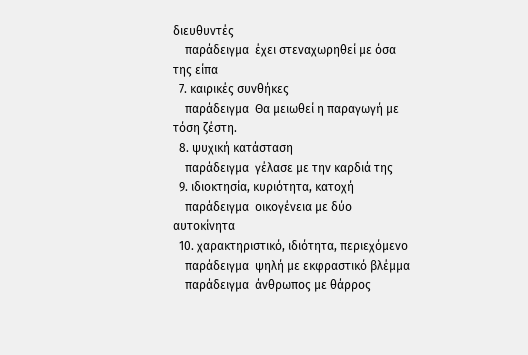διευθυντές
    παράδειγμα  έχει στεναχωρηθεί με όσα της είπα
  7. καιρικές συνθήκες
    παράδειγμα  Θα μειωθεί η παραγωγή με τόση ζέστη.
  8. ψυχική κατάσταση
    παράδειγμα  γέλασε με την καρδιά της
  9. ιδιοκτησία, κυριότητα, κατοχή
    παράδειγμα  οικογένεια με δύο αυτοκίνητα
  10. χαρακτηριστικό, ιδιότητα, περιεχόμενο
    παράδειγμα  ψηλή με εκφραστικό βλέμμα
    παράδειγμα  άνθρωπος με θάρρος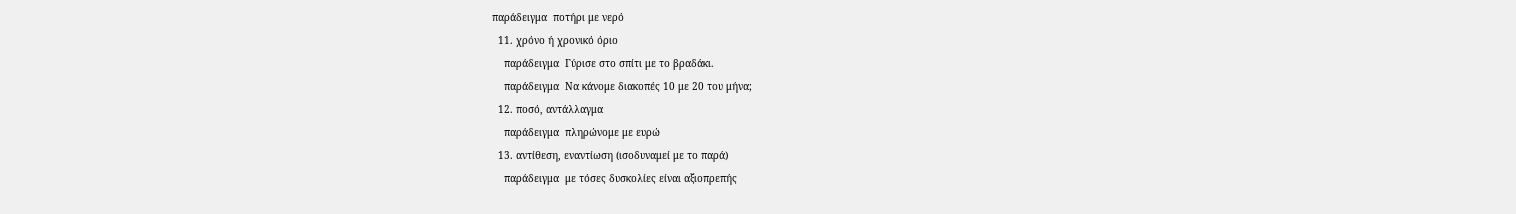παράδειγμα  ποτήρι με νερό
  11. χρόνο ή χρονικό όριο
    παράδειγμα  Γύρισε στο σπίτι με το βραδάκι.
    παράδειγμα  Να κάνομε διακοπές 10 με 20 του μήνα;
  12. ποσό, αντάλλαγμα
    παράδειγμα  πληρώνομε με ευρώ
  13. αντίθεση, εναντίωση (ισοδυναμεί με το παρά)
    παράδειγμα  με τόσες δυσκολίες είναι αξιοπρεπής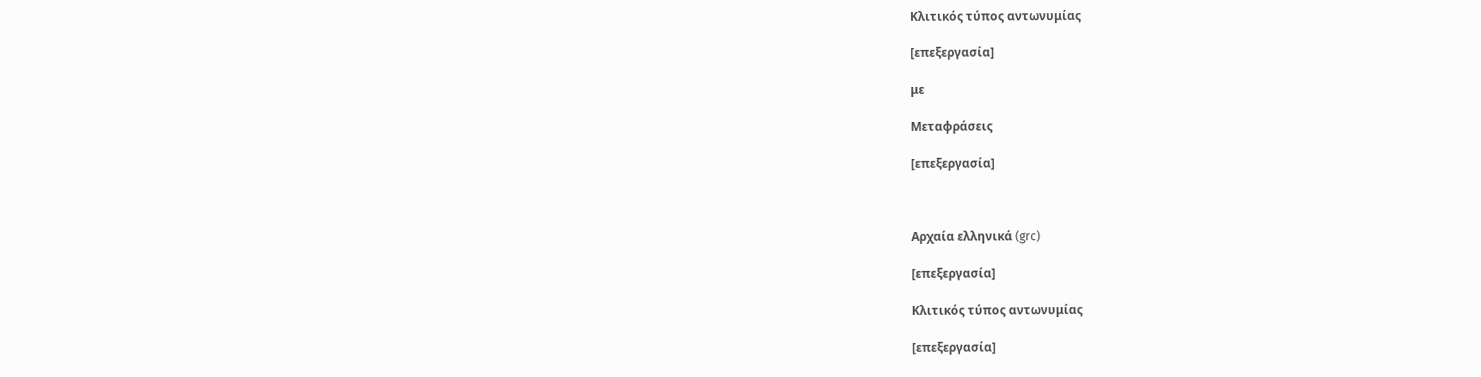Κλιτικός τύπος αντωνυμίας

[επεξεργασία]

με

Μεταφράσεις

[επεξεργασία]



Αρχαία ελληνικά (grc)

[επεξεργασία]

Κλιτικός τύπος αντωνυμίας

[επεξεργασία]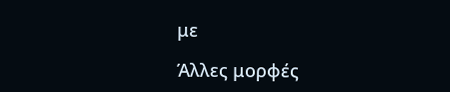με

Άλλες μορφές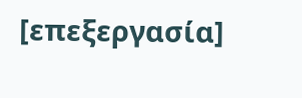[επεξεργασία]